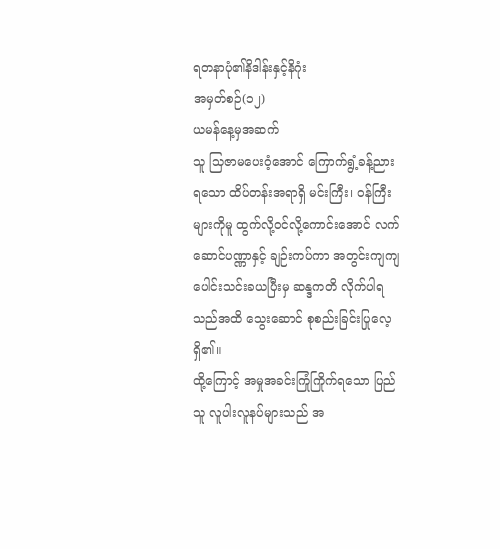ရတနာပုံ၏နိဒါန်းနှင့်နိဂုံး
အမှတ်စဉ်(၁၂)
ယမန်နေ့မှအဆက်
သူ သြဇာမပေးဝံ့အောင် ကြောက်ရွံ့ခန့်ညားရသော ထိပ်တန်းအရာရှိ မင်းကြီး၊ ဝန်ကြီးများကိုမူ ထွက်လို့ဝင်လို့ကောင်းအောင် လက်ဆောင်ပဏ္ဏာနှင့် ချဉ်းကပ်ကာ အတွင်းကျကျပေါင်းသင်းခယပြီးမှ ဆန္ဒကတိ လိုက်ပါရသည်အထိ သွေးဆောင် စုစည်းခြင်းပြုလေ့ရှိ၏။
ထို့ကြောင့် အမှုအခင်းကြုံကြိုက်ရသော ပြည်သူ လူပါးလူနပ်များသည် အ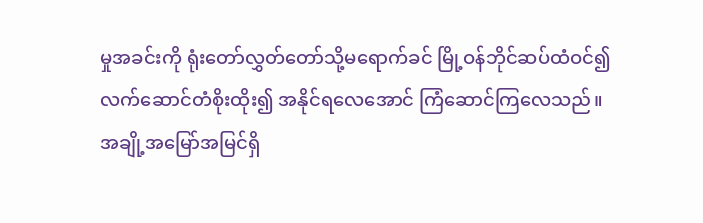မှုအခင်းကို ရုံးတော်လွှတ်တော်သို့မရောက်ခင် မြို့ဝန်ဘိုင်ဆပ်ထံဝင်၍ လက်ဆောင်တံစိုးထိုး၍ အနိုင်ရလေအောင် ကြံဆောင်ကြလေသည်။
အချို့အမြော်အမြင်ရှိ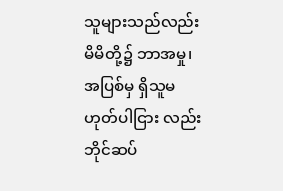သူများသည်လည်း မိမိတို့၌ ဘာအမှု၊ အပြစ်မှ ရှိသူမဟုတ်ပါငြား လည်း ဘိုင်ဆပ်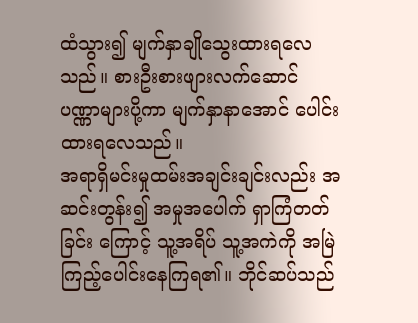ထံသွား၍ မျက်နှာချိုသွေးထားရလေသည်။ စားဦးစားဖျားလက်ဆောင် ပဏ္ဏာများပို့ကာ မျက်နှာနာအောင် ပေါင်းထားရလေသည်။
အရာရှိမင်းမှုထမ်းအချင်းချင်းလည်း အဆင်းတွန်း၍ အမှုအပေါက် ရှာကြံတတ်ခြင်း ကြောင့် သူ့အရိပ် သူ့အကဲကို အမြဲကြည့်ပေါင်းနေကြရ၏။ ဘိုင်ဆပ်သည်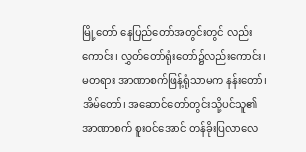မြို့တော် နေပြည်တော်အတွင်းတွင် လည်းကောင်း၊ လွှတ်တော်ရုံးတော်၌လည်းကောင်း၊ မတရား အာဏာစက်ဖြန့်ရုံသာမက နန်းတော်၊ အိမ်တော်၊ အဆောင်တော်တွင်းသို့ပင်သူ၏ အာဏာစက် စူးဝင်အောင် တန်ခိုးပြလာလေ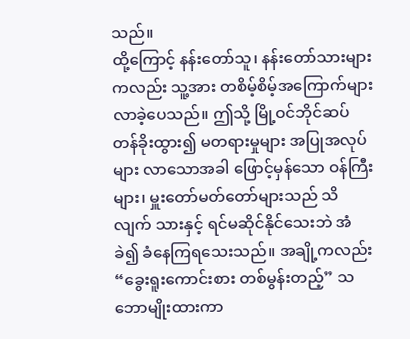သည်။
ထို့ကြောင့် နန်းတော်သူ၊ နန်းတော်သားများကလည်း သူ့အား တစိမ့်စိမ့်အကြောက်များ လာခဲ့ပေသည်။ ဤသို့ မြို့ဝင်ဘိုင်ဆပ် တန်ခိုးထွား၍ မတရားမှုများ အပြုအလုပ်များ လာသောအခါ ဖြောင့်မှန်သော ဝန်ကြီးများ၊ မှူးတော်မတ်တော်များသည် သိလျက် သားနှင့် ရင်မဆိုင်နိုင်သေးဘဲ အံခဲ၍ ခံနေကြရသေးသည်။ အချို့ကလည်း “ခွေးရူးကောင်းစား တစ်မွန်းတည့်” သဘောမျိုးထားကာ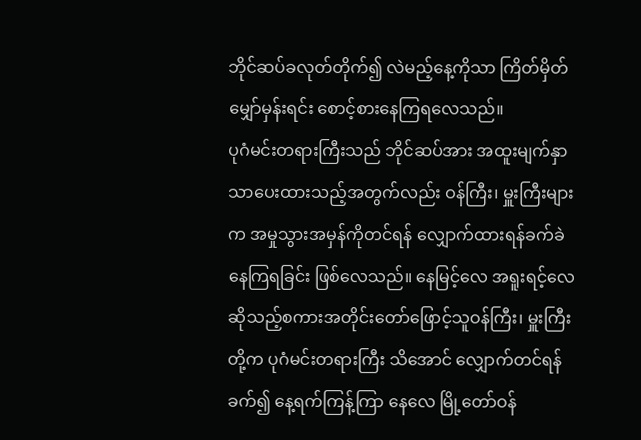ဘိုင်ဆပ်ခလုတ်တိုက်၍ လဲမည့်နေ့ကိုသာ ကြိတ်မှိတ်မျှော်မှန်းရင်း စောင့်စားနေကြရလေသည်။
ပုဂံမင်းတရားကြီးသည် ဘိုင်ဆပ်အား အထူးမျက်နှာ သာပေးထားသည့်အတွက်လည်း ဝန်ကြီး၊ မှူးကြီးများက အမှုသွားအမှန်ကိုတင်ရန် လျှောက်ထားရန်ခက်ခဲနေကြရခြင်း ဖြစ်လေသည်။ နေမြင့်လေ အရူးရင့်လေ ဆိုသည့်စကားအတိုင်းတော်ဖြောင့်သူဝန်ကြီး၊ မှူးကြီးတို့က ပုဂံမင်းတရားကြီး သိအောင် လျှောက်တင်ရန်ခက်၍ နေ့ရက်ကြန့်ကြာ နေလေ မြို့တော်ဝန်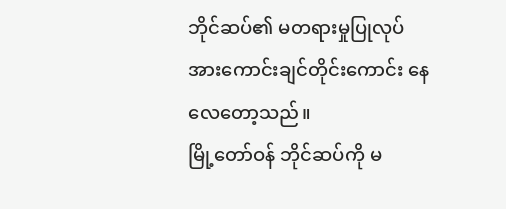ဘိုင်ဆပ်၏ မတရားမှုပြုလုပ် အားကောင်းချင်တိုင်းကောင်း နေလေတော့သည်။
မြို့တော်ဝန် ဘိုင်ဆပ်ကို မ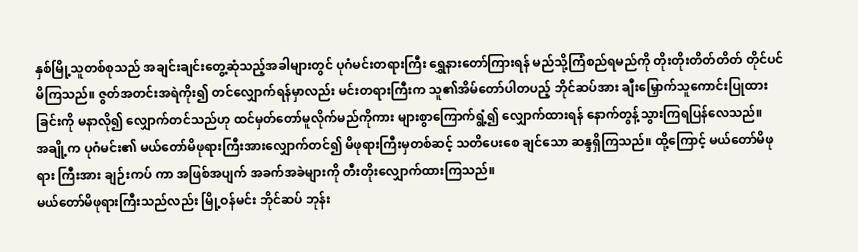နှစ်မြို့သူတစ်စုသည် အချင်းချင်းတွေ့ဆုံသည့်အခါများတွင် ပုဂံမင်းတရားကြီး ရွှေနားတော်ကြားရန် မည်သို့ကြံစည်ရမည်ကို တိုးတိုးတိတ်တိတ် တိုင်ပင်မိကြသည်။ ဇွတ်အတင်းအရဲကိုး၍ တင်လျှောက်ရန်မှာလည်း မင်းတရားကြီးက သူ၏အိမ်တော်ပါတပည့် ဘိုင်ဆပ်အား ချီးမြှောက်သူကောင်းပြုထားခြင်းကို မနာလို၍ လျှောက်တင်သည်ဟု ထင်မှတ်တော်မူလိုက်မည်ကိုကား များစွာကြောက်ရွံ့၍ လျှောက်ထားရန် နောက်တွန့်သွားကြရပြန်လေသည်။
အချို့က ပုဂံမင်း၏ မယ်တော်မိဖုရားကြီးအားလျှောက်တင်၍ မိဖုရားကြီးမှတစ်ဆင့် သတိပေးစေ ချင်သော ဆန္ဒရှိကြသည်။ ထို့ကြောင့် မယ်တော်မိဖုရား ကြီးအား ချဉ်းကပ် ကာ အဖြစ်အပျက် အခက်အခဲများကို တီးတိုးလျှောက်ထားကြသည်။
မယ်တော်မိဖုရားကြီးသည်လည်း မြို့ဝန်မင်း ဘိုင်ဆပ် ဘုန်း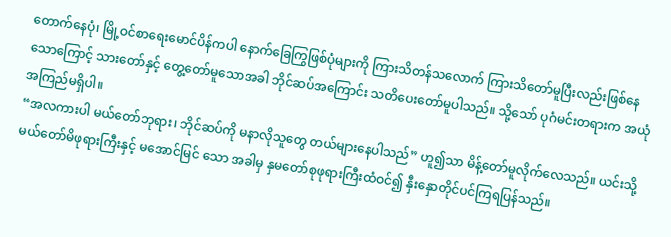တောက်နေပုံ၊ မြို့ဝင်စာရေးမောင်ပိန်ကပါ နောက်ခြေကြွဖြစ်ပုံများကို ကြားသိတန်သလောက် ကြားသိတော်မူပြီးလည်းဖြစ်နေသောကြောင့် သားတော်နှင့် တွေ့တော်မူသောအခါ ဘိုင်ဆပ်အကြောင်း သတိပေးတော်မူပါသည်။ သို့သော် ပုဂံမင်းတရားက အယုံအကြည်မရှိပါ။
“အလကားပါ မယ်တော်ဘုရား၊ ဘိုင်ဆပ်ကို မနာလိုသူတွေ တယ်များနေပါသည်” ဟူ၍သာ မိန့်တော်မူလိုက်လေသည်။ ယင်းသို့ မယ်တော်မိဖုရားကြီးနှင့် မအောင်မြင် သော အခါမှ နှမတော်စုဖုရားကြီးထံဝင်၍ နှီးနှောတိုင်ပင်ကြရပြန်သည်။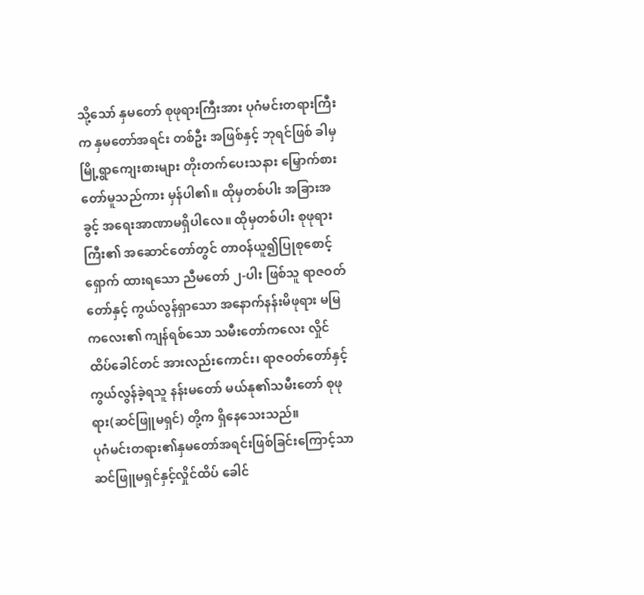သို့သော် နှမတော် စုဖုရားကြီးအား ပုဂံမင်းတရားကြီးက နှမတော်အရင်း တစ်ဦး အဖြစ်နှင့် ဘုရင်ဖြစ် ခါမှ မြို့ရွာကျေးစားများ တိုးတက်ပေးသနား မြှောက်စား တော်မူသည်ကား မှန်ပါ၏။ ထိုမှတစ်ပါး အခြားအခွင့် အရေးအာဏာမရှိပါလေ။ ထိုမှတစ်ပါး စုဖုရားကြီး၏ အဆောင်တော်တွင် တာဝန်ယူ၍ပြုစုစောင့်ရှောက် ထားရသော ညီမတော် ၂-ပါး ဖြစ်သူ ရာဇဝတ်တော်နှင့် ကွယ်လွန်ရှာသော အနောက်နန်းမိဖုရား မမြကလေး၏ ကျန်ရစ်သော သမီးတော်ကလေး လှိုင်ထိပ်ခေါင်တင် အားလည်းကောင်း၊ ရာဇဝတ်တော်နှင့် ကွယ်လွန်ခဲ့ရသူ နန်းမတော် မယ်နု၏သမီးတော် စုဖုရား(ဆင်ဖြူမရှင်) တို့က ရှိနေသေးသည်။
ပုဂံမင်းတရား၏နှမတော်အရင်းဖြစ်ခြင်းကြောင့်သာဆင်ဖြူမရှင်နှင့်လှိုင်ထိပ် ခေါင်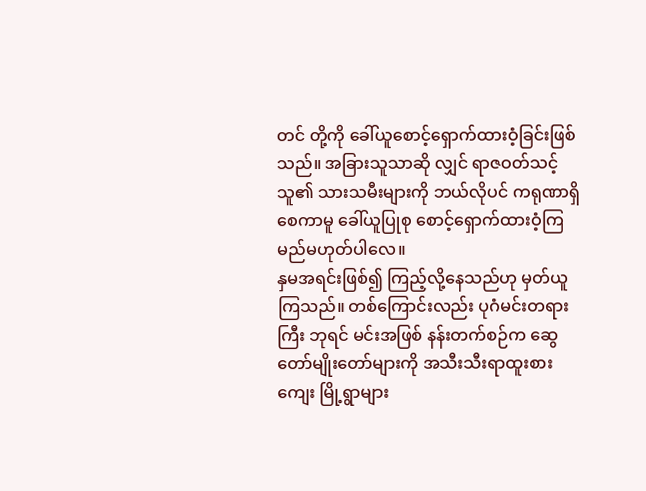တင် တို့ကို ခေါ်ယူစောင့်ရှောက်ထားဝံ့ခြင်းဖြစ်သည်။ အခြားသူသာဆို လျှင် ရာဇဝတ်သင့်သူ၏ သားသမီးများကို ဘယ်လိုပင် ကရုဏာရှိစေကာမူ ခေါ်ယူပြုစု စောင့်ရှောက်ထားဝံ့ကြ မည်မဟုတ်ပါလေ။
နှမအရင်းဖြစ်၍ ကြည့်လို့နေသည်ဟု မှတ်ယူကြသည်။ တစ်ကြောင်းလည်း ပုဂံမင်းတရားကြီး ဘုရင် မင်းအဖြစ် နန်းတက်စဉ်က ဆွေတော်မျိုးတော်များကို အသီးသီးရာထူးစားကျေး မြို့ရွာများ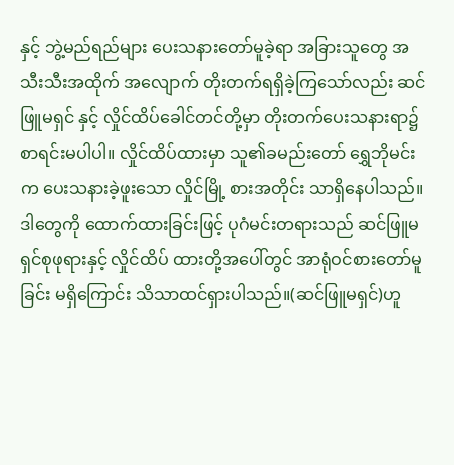နှင့် ဘွဲ့မည်ရည်များ ပေးသနားတော်မူခဲ့ရာ အခြားသူတွေ အသီးသီးအထိုက် အလျောက် တိုးတက်ရရှိခဲ့ကြသော်လည်း ဆင်ဖြူမရှင် နှင့် လှိုင်ထိပ်ခေါင်တင်တို့မှာ တိုးတက်ပေးသနားရာ၌ စာရင်းမပါပါ။ လှိုင်ထိပ်ထားမှာ သူ၏ခမည်းတော် ရွှေဘိုမင်းက ပေးသနားခဲ့ဖူးသော လှိုင်မြို့ စားအတိုင်း သာရှိနေပါသည်။ ဒါတွေကို ထောက်ထားခြင်းဖြင့် ပုဂံမင်းတရားသည် ဆင်ဖြူမရှင်စုဖုရားနှင့် လှိုင်ထိပ် ထားတို့အပေါ်တွင် အာရုံဝင်စားတော်မူခြင်း မရှိကြောင်း သိသာထင်ရှားပါသည်။(ဆင်ဖြူမရှင်)ဟူ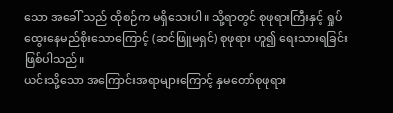သော အခေါ် သည် ထိုစဉ်က မရှိသေးပါ။ သို့ရာတွင် စုဖုရားကြီးနှင့် ရှုပ်ထွေးနေမည်စိုးသောကြောင့် (ဆင်ဖြူမရှင်) စုဖုရား ဟူ၍ ရေးသားရခြင်းဖြစ်ပါသည်။
ယင်းသို့သော အကြောင်းအရာများကြောင့် နှမတော်စုဖုရား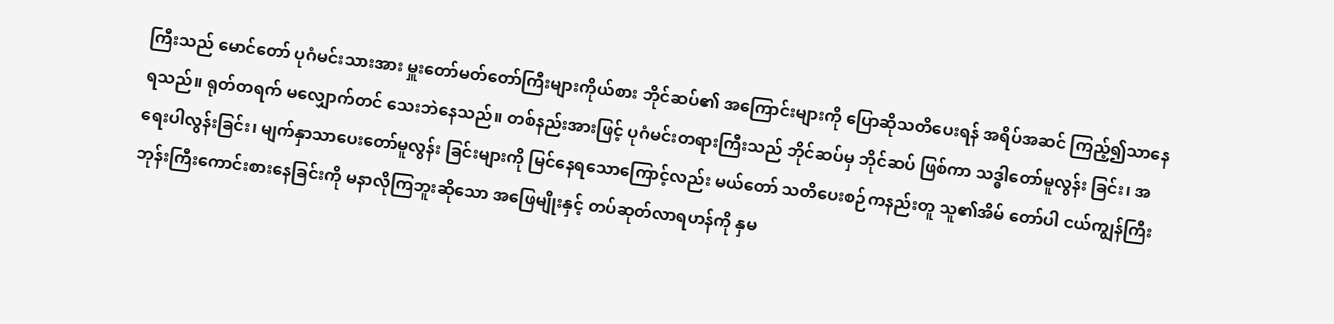ကြီးသည် မောင်တော် ပုဂံမင်းသားအား မှူးတော်မတ်တော်ကြီးများကိုယ်စား ဘိုင်ဆပ်၏ အကြောင်းများကို ပြောဆိုသတိပေးရန် အရိပ်အဆင် ကြည့်၍သာနေရသည်။ ရုတ်တရက် မလျှောက်တင် သေးဘဲနေသည်။ တစ်နည်းအားဖြင့် ပုဂံမင်းတရားကြီးသည် ဘိုင်ဆပ်မှ ဘိုင်ဆပ် ဖြစ်ကာ သဒ္ဓါတော်မူလွန်း ခြင်း၊ အရေးပါလွန်းခြင်း၊ မျက်နှာသာပေးတော်မူလွန်း ခြင်းများကို မြင်နေရသောကြောင့်လည်း မယ်တော် သတိပေးစဉ်ကနည်းတူ သူ၏အိမ် တော်ပါ ငယ်ကျွန်ကြီး ဘုန်းကြီးကောင်းစားနေခြင်းကို မနာလိုကြဘူးဆိုသော အဖြေမျိုးနှင့် တပ်ဆုတ်လာရဟန်ကို နှမ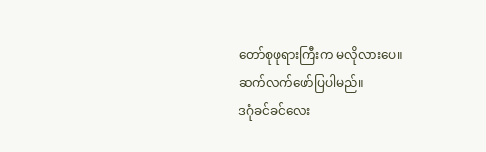တော်စုဖုရားကြီးက မလိုလားပေ။
ဆက်လက်ဖော်ပြပါမည်။
ဒဂုံခင်ခင်လေး